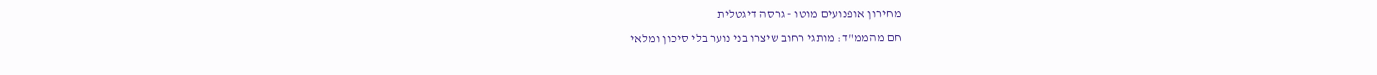מחירון אופנועים מוטו - גרסה דיגטלית
חם מהממ"ד: מותגי רחוב שיצרו בני נוער בלי סיכון ומלאי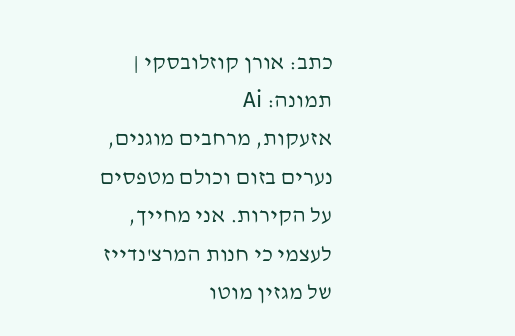כתב: אורן קוזלובסקי | תמונה: Ai
אזעקות, מרחבים מוגנים, נערים בזום וכולם מטפסים על הקירות. אני מחייך, לעצמי כי חנות המרצ'נדייז של מגזין מוטו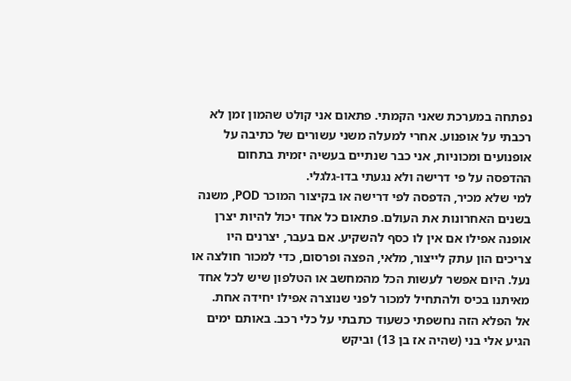נפתחה במערכת שאני הקמתי. פתאום אני קולט שהמון זמן לא רכבתי על אופנוע. אחרי למעלה משני עשורים של כתיבה על אופנועים ומכוניות, אני כבר שנתיים בעשיה יזמית בתחום ההדפסה על פי דרישה ולא נגעתי בדו-גלגלי.
למי שלא מכיר, הדפסה לפי דרישה או בקיצור המוכר POD, משנה בשנים האחרונות את העולם. פתאום כל אחד יכול להיות יצרן אופנה אפילו אם אין לו כסף להשקיע. אם בעבר, יצרנים היו צריכים הון עתק לייצור, מלאי, הפצה ופרסום, כדי למכור חולצה או נעל. היום אפשר לעשות הכל מהמחשב או הטלפון שיש לכל אחד מאיתנו בכיס ולהתחיל למכור לפני שנוצרה אפילו יחידה אחת.
אל הפלא הזה נחשפתי כשעוד כתבתי על כלי רכב. באותם ימים הגיע אלי בני (שהיה אז בן 13) וביקש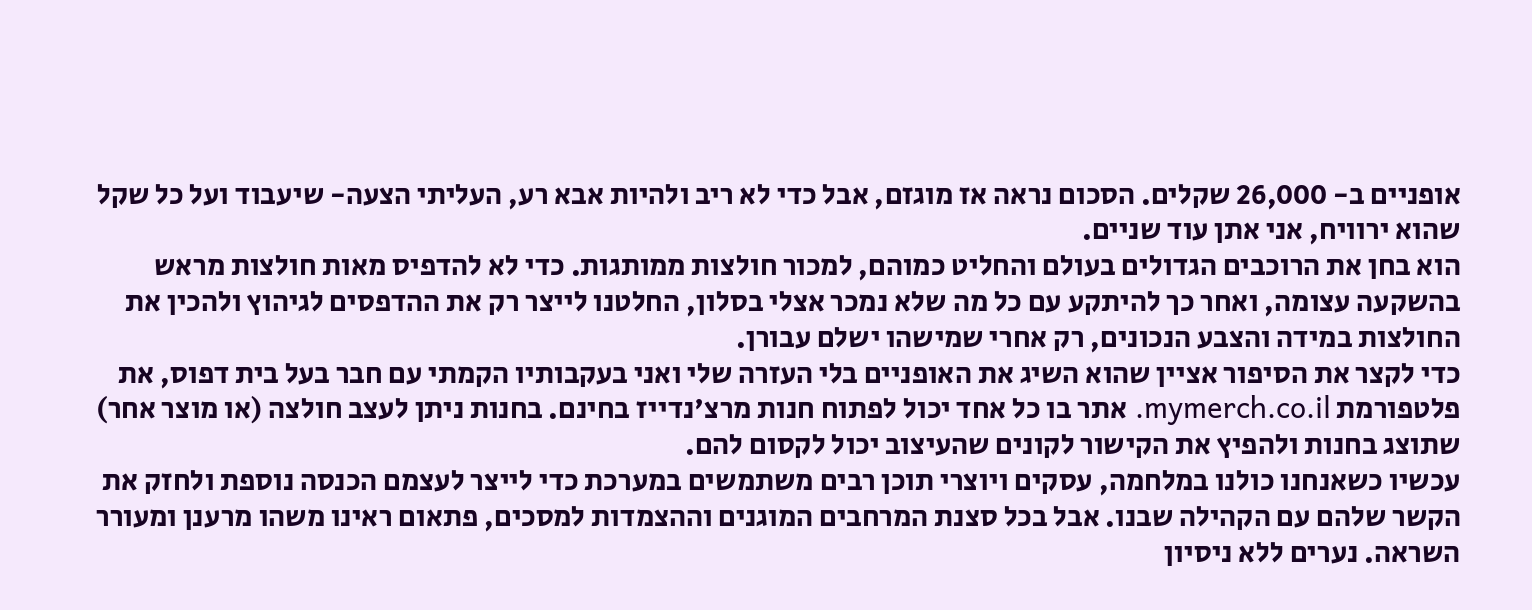אופניים ב- 26,000 שקלים. הסכום נראה אז מוגזם, אבל כדי לא ריב ולהיות אבא רע, העליתי הצעה- שיעבוד ועל כל שקל שהוא ירוויח, אני אתן עוד שניים.
הוא בחן את הרוכבים הגדולים בעולם והחליט כמוהם, למכור חולצות ממותגות. כדי לא להדפיס מאות חולצות מראש בהשקעה עצומה, ואחר כך להיתקע עם כל מה שלא נמכר אצלי בסלון, החלטנו לייצר רק את ההדפסים לגיהוץ ולהכין את החולצות במידה והצבע הנכונים, רק אחרי שמישהו ישלם עבורן.
כדי לקצר את הסיפור אציין שהוא השיג את האופניים בלי העזרה שלי ואני בעקבותיו הקמתי עם חבר בעל בית דפוס, את פלטפורמת mymerch.co.il. אתר בו כל אחד יכול לפתוח חנות מרצ'נדייז בחינם. בחנות ניתן לעצב חולצה (או מוצר אחר) שתוצג בחנות ולהפיץ את הקישור לקונים שהעיצוב יכול לקסום להם.
עכשיו כשאנחנו כולנו במלחמה, עסקים ויוצרי תוכן רבים משתמשים במערכת כדי לייצר לעצמם הכנסה נוספת ולחזק את הקשר שלהם עם הקהילה שבנו. אבל בכל סצנת המרחבים המוגנים וההצמדות למסכים, פתאום ראינו משהו מרענן ומעורר השראה. נערים ללא ניסיון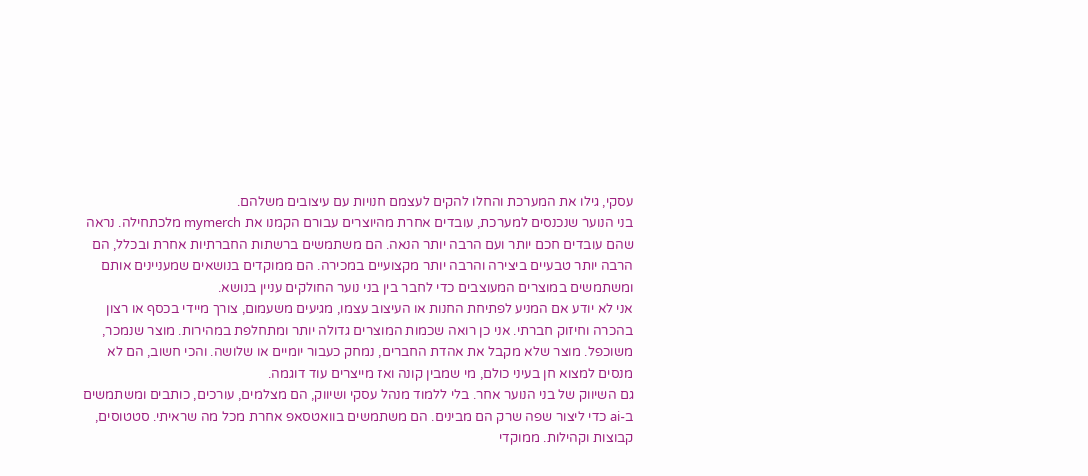עסקי, גילו את המערכת והחלו להקים לעצמם חנויות עם עיצובים משלהם.
בני הנוער שנכנסים למערכת, עובדים אחרת מהיוצרים עבורם הקמנו את mymerch מלכתחילה. נראה שהם עובדים חכם יותר ועם הרבה יותר הנאה. הם משתמשים ברשתות החברתיות אחרת ובכלל, הם הרבה יותר טבעיים ביצירה והרבה יותר מקצועיים במכירה. הם ממוקדים בנושאים שמעניינים אותם ומשתמשים במוצרים המעוצבים כדי לחבר בין בני נוער החולקים עניין בנושא.
אני לא יודע אם המניע לפתיחת החנות או העיצוב עצמו, מגיעים משעמום, צורך מיידי בכסף או רצון בהכרה וחיזוק חברתי. אני כן רואה שכמות המוצרים גדולה יותר ומתחלפת במהירות. מוצר שנמכר, משוכפל. מוצר שלא מקבל את אהדת החברים, נמחק כעבור יומיים או שלושה. והכי חשוב, הם לא מנסים למצוא חן בעיני כולם, מי שמבין קונה ואז מייצרים עוד דוגמה.
גם השיווק של בני הנוער אחר. בלי ללמוד מנהל עסקי ושיווק, הם מצלמים, עורכים, כותבים ומשתמשים ב-ai כדי ליצור שפה שרק הם מבינים. הם משתמשים בוואטסאפ אחרת מכל מה שראיתי. סטטוסים, קבוצות וקהילות. ממוקדי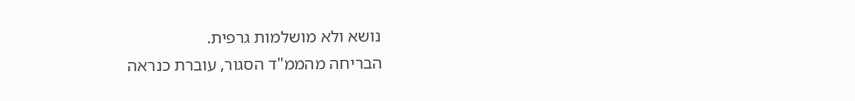נושא ולא מושלמות גרפית.
הבריחה מהממ"ד הסגור, עוברת כנראה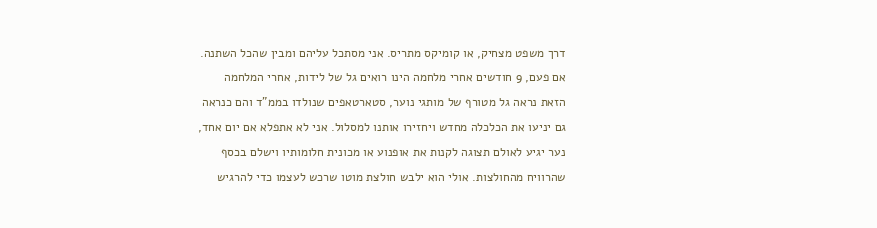דרך משפט מצחיק, או קומיקס מתריס. אני מסתכל עליהם ומבין שהכל השתנה. אם פעם, 9 חודשים אחרי מלחמה הינו רואים גל של לידות, אחרי המלחמה הזאת נראה גל מטורף של מותגי נוער, סטארטאפים שנולדו בממ"ד והם כנראה גם יניעו את הכלכלה מחדש ויחזירו אותנו למסלול. אני לא אתפלא אם יום אחד, נער יגיע לאולם תצוגה לקנות את אופנוע או מכונית חלומותיו וישלם בכסף שהרוויח מהחולצות. אולי הוא ילבש חולצת מוטו שרכש לעצמו כדי להרגיש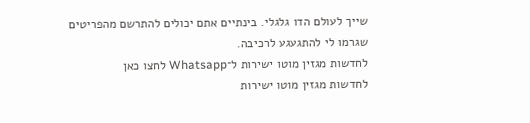שייך לעולם הדו גלגלי. בינתיים אתם יכולים להתרשם מהפריטים שגרמו לי להתגעגע לרכיבה.
לחדשות מגזין מוטו ישירות ל־Whatsapp לחצו כאן
לחדשות מגזין מוטו ישירות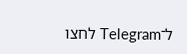ל־Telegram לחצו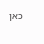כאן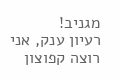מגניב!
רעיון ענק, אני רוצה קפוצון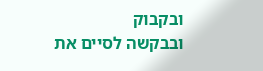ובקבוק
ובבקשה לסיים את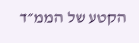הקטע של הממ״ד